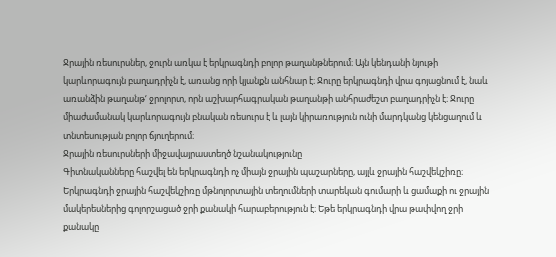Ջրային ռեսուրսներ, ջուրն առկա է երկրագնդի բոլոր թաղանթներում։ Այն կենդանի նյութի կարևորագույն բաղադրիչն է, առանց որի կյանքն անհնար է։ Ջուրը երկրագնդի վրա գոյացնում է, նաև առանձին թաղանթ‘ ջրոլորտ, որն աշխարհագրական թաղանթի անհրաժեշտ բաղադրիչն է։ Ջուրը միաժամանակ կարևորագույն բնական ռեսուրս է և լայն կիրառություն ունի մարդկանց կենցաղում և տնտեսության բոլոր ճյուղերում։
Ջրային ռեսուրսների միջավայրաստեղծ նշանակությունը
Գիտնականները հաշվել են երկրագնդի ոչ միայն ջրային պաշարները, այլև ջրային հաշվեկշիռը։ Երկրագնդի ջրային հաշվեկշիռը մթնոլորտային տեղումների տարեկան գումարի և ցամաքի ու ջրային մակերեսներից գոլորշացած ջրի քանակի հարաբերություն է։ Եթե երկրագնդի վրա թափվող ջրի քանակը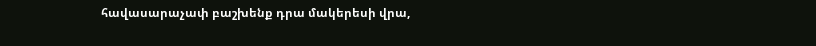հավասարաչափ բաշխենք դրա մակերեսի վրա,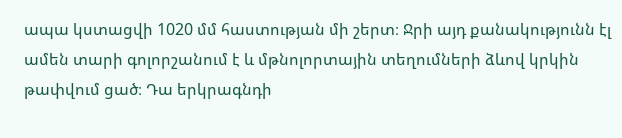ապա կստացվի 1020 մմ հաստության մի շերտ։ Ջրի այդ քանակությունն էլ ամեն տարի գոլորշանում է և մթնոլորտային տեղումների ձևով կրկին թափվում ցած։ Դա երկրագնդի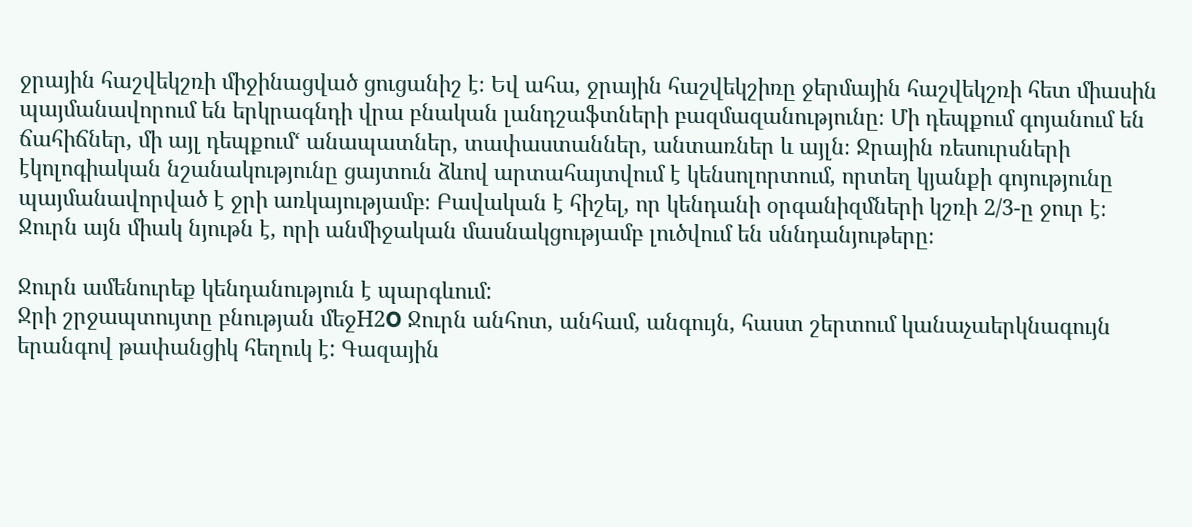ջրային հաշվեկշռի միջինացված ցուցանիշ է։ Եվ ահա, ջրային հաշվեկշիռը ջերմային հաշվեկշռի հետ միասին պայմանավորում են երկրագնդի վրա բնական լանդշաֆտների բազմազանությունը։ Մի դեպքում գոյանում են ճահիճներ, մի այլ դեպքում‘ անապատներ, տափաստաններ, անտառներ և այլն։ Ջրային ռեսուրսների էկոլոգիական նշանակությունը ցայտուն ձևով արտահայտվում է կենսոլորտում, որտեղ կյանքի գոյությունը պայմանավորված է ջրի առկայությամբ։ Բավական է հիշել, որ կենդանի օրգանիզմների կշռի 2/3-ը ջուր է։ Ջուրն այն միակ նյութն է, որի անմիջական մասնակցությամբ լուծվում են սննդանյութերը։

Ջուրն ամենուրեք կենդանություն է պարգևում:
Ջրի շրջապտույտը բնության մեջH2O Ջուրն անհոտ, անհամ, անգույն, հաստ շերտում կանաչաերկնագույն երանգով թափանցիկ հեղուկ է: Գազային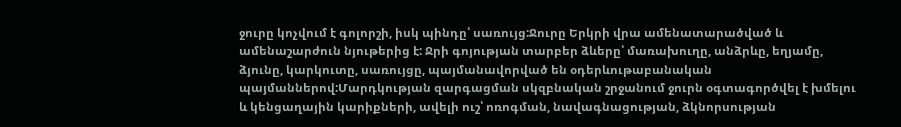ջուրը կոչվում է գոլորշի, իսկ պինդը՝ սառույց:Ջուրը Երկրի վրա ամենատարածված և ամենաշարժուն նյութերից է: Ջրի գոյության տարբեր ձևերը՝ մառախուղը, անձրևը, եղյամը, ձյունը, կարկուտը, սառույցը, պայմանավորված են օդերևութաբանական պայմաններով:Մարդկության զարգացման սկզբնական շրջանում ջուրն օգտագործվել է խմելու և կենցաղային կարիքների, ավելի ուշ՝ ոռոգման, նավագնացության, ձկնորսության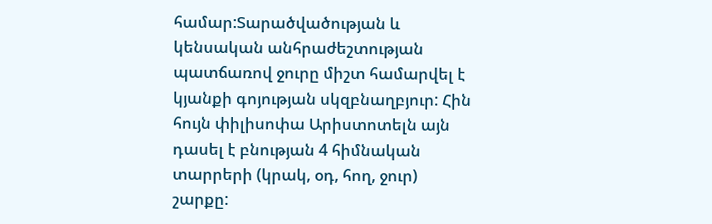համար:Տարածվածության և կենսական անհրաժեշտության պատճառով ջուրը միշտ համարվել է կյանքի գոյության սկզբնաղբյուր: Հին հույն փիլիսոփա Արիստոտելն այն դասել է բնության 4 հիմնական տարրերի (կրակ, օդ, հող, ջուր) շարքը: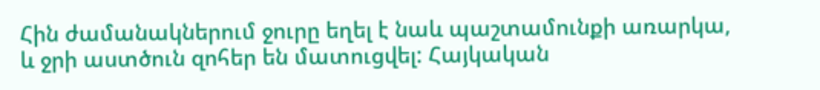Հին ժամանակներում ջուրը եղել է նաև պաշտամունքի առարկա, և ջրի աստծուն զոհեր են մատուցվել: Հայկական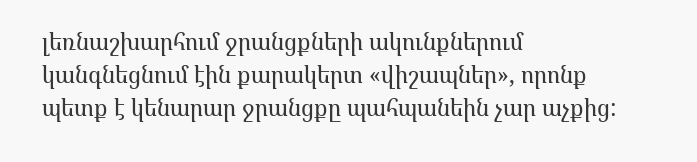լեռնաշխարհում ջրանցքների ակունքներում կանգնեցնում էին քարակերտ «վիշապներ», որոնք պետք է կենարար ջրանցքը պահպանեին չար աչքից: